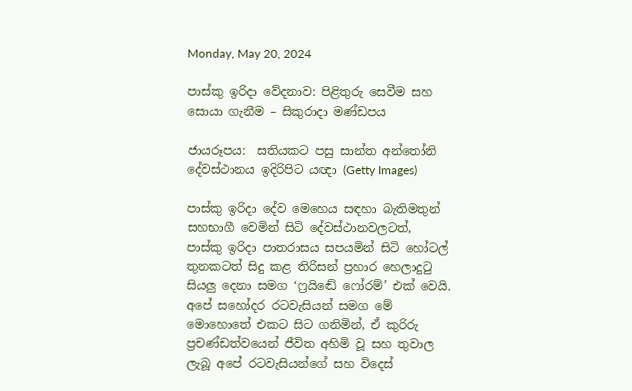Monday, May 20, 2024

පාස්කු ඉරිදා වේදනාව: පිළිතුරු සෙවීම සහ සොයා ගැනීම – සිකුරාදා මණ්ඩපය

ජායරූපය:  සතියකට පසු සාන්ත අන්තෝනි දේවස්ථානය ඉදිරිපිට යඥා (Getty Images)

පාස්කු ඉරිදා දේව මෙහෙය සඳහා බැතිමතුන් සහභාගී වෙමින් සිටි දේවස්ථානවලටත්, පාස්කු ඉරිදා පාතරාසය සපයමින් සිටි හෝටල් තුනකටත් සිදු කළ තිරිසන් ප්‍රහාර හෙලාදුටු සියලු දෙනා සමග ‘ෆ්‍රයිඬේ ෆෝරම්’ එක් වෙයි. අපේ සහෝදර රටවැසියන් සමග මේ මොහොතේ එකට සිට ගනිමින්, ඒ කුරිරු ප්‍රචණ්ඩත්වයෙන් ජීවිත අහිමි වූ සහ තුවාල ලැබූ අපේ රටවැසියන්ගේ සහ විදෙස්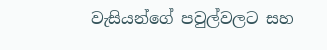වැසියන්ගේ පවුල්වලට සහ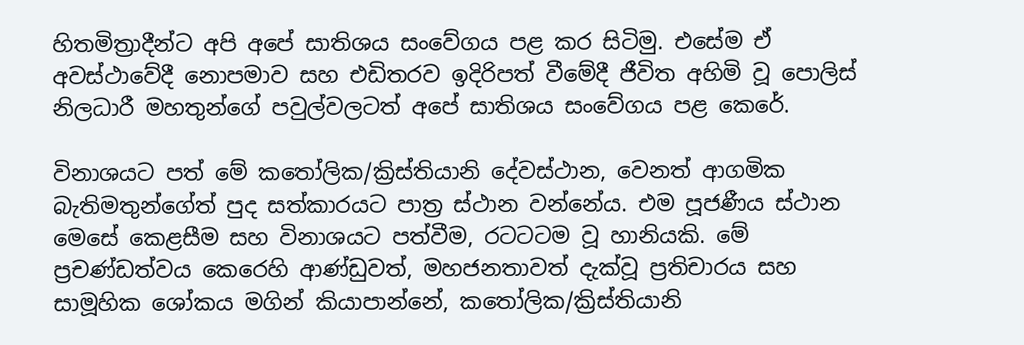හිතමිත්‍රාදීන්ට අපි අපේ සාතිශය සංවේගය පළ කර සිටිමු. එසේම ඒ අවස්ථාවේදී නොපමාව සහ එඩිතරව ඉදිරිපත් වීමේදී ජීවිත අහිමි වූ පොලිස් නිලධාරී මහතුන්ගේ පවුල්වලටත් අපේ සාතිශය සංවේගය පළ කෙරේ.

විනාශයට පත් මේ කතෝලික/ක්‍රිස්තියානි දේවස්ථාන, වෙනත් ආගමික බැතිමතුන්ගේත් පුද සත්කාරයට පාත්‍ර ස්ථාන වන්නේය. එම පූජණීය ස්ථාන මෙසේ කෙළසීම සහ විනාශයට පත්වීම, රටටටම වූ හානියකි. මේ ප්‍රචණ්ඩත්වය කෙරෙහි ආණ්ඩුවත්, මහජනතාවත් දැක්වූ ප්‍රතිචාරය සහ සාමූහික ශෝකය මගින් කියාපාන්නේ, කතෝලික/ක්‍රිස්තියානි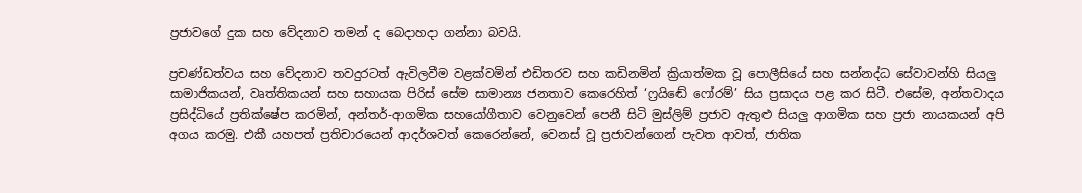ප්‍රජාවගේ දුක සහ වේදනාව තමන් ද බෙදාහදා ගන්නා බවයි.

ප්‍රචණ්ඩත්වය සහ වේදනාව තවදුරටත් ඇවිලවීම වළක්වමින් එඩිතරව සහ කඩිනමින් ක්‍රියාත්මක වූ පොලීසියේ සහ සන්නද්ධ සේවාවන්හි සියලු සාමාජිකයන්, වෘත්තිකයන් සහ සහායක පිරිස් සේම සාමාන්‍ය ජනතාව කෙරෙහිත් ‘ෆ්‍රයිඬේ ෆෝරම්’ සිය ප්‍රසාදය පළ කර සිටී. එසේම, අන්තවාදය ප්‍රසිද්ධියේ ප්‍රතික්ෂේප කරමින්, අන්තර්-ආගමික සහයෝගීතාව වෙනුවෙන් පෙනී සිටි මුස්ලිම් ප්‍රජාව ඇතුළු සියලු ආගමික සහ ප්‍රජා නායකයන් අපි අගය කරමු. එකී යහපත් ප්‍රතිචාරයෙන් ආදර්ශවත් කෙරෙන්නේ, වෙනස් වූ ප්‍රජාවන්ගෙන් පැවත ආවත්, ජාතික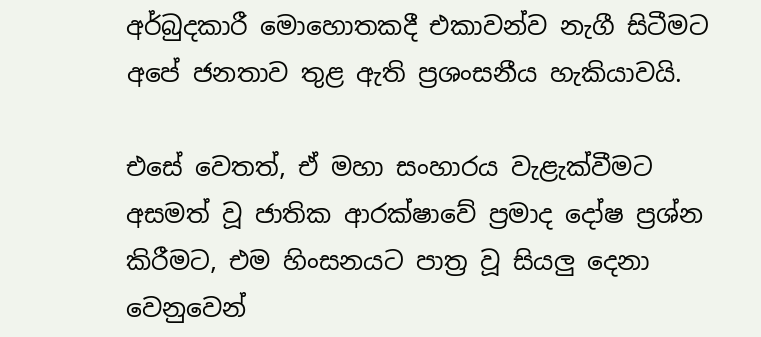අර්බුදකාරී මොහොතකදී එකාවන්ව නැගී සිටීමට අපේ ජනතාව තුළ ඇති ප්‍රශංසනීය හැකියාවයි.

එසේ වෙතත්, ඒ මහා සංහාරය වැළැක්වීමට අසමත් වූ ජාතික ආරක්ෂාවේ ප්‍රමාද දෝෂ ප්‍රශ්න කිරීමට, එම හිංසනයට පාත්‍ර වූ සියලු දෙනා වෙනුවෙන්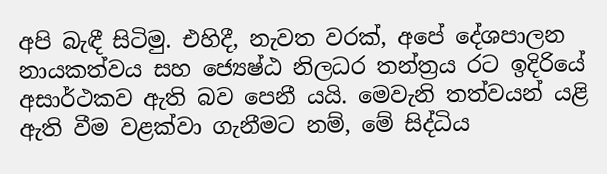අපි බැඳී සිටිමු. එහිදී, නැවත වරක්, අපේ දේශපාලන නායකත්වය සහ ජ්‍යෙෂ්ඨ නිලධර තන්ත්‍රය රට ඉදිරියේ අසාර්ථකව ඇති බව පෙනී යයි. මෙවැනි තත්වයන් යළි ඇති වීම වළක්වා ගැනීමට නම්, මේ සිද්ධිය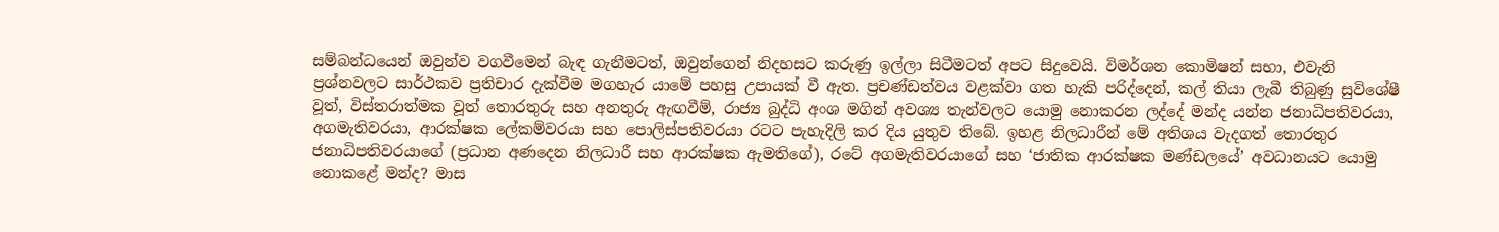සම්බන්ධයෙන් ඔවුන්ව වගවීමෙන් බැඳ ගැනීමටත්, ඔවුන්ගෙන් නිදහසට කරුණු ඉල්ලා සිටීමටත් අපට සිදුවෙයි. විමර්ශන කොමිෂන් සභා, එවැනි ප්‍රශ්නවලට සාර්ථකව ප්‍රතිචාර දැක්වීම මගහැර යාමේ පහසු උපායක් වී ඇත. ප්‍රචණ්ඩත්වය වළක්වා ගත හැකි පරිද්දෙන්, කල් තියා ලැබී තිබුණු සුවිශේෂී වූත්, විස්තරාත්මක වූත් තොරතුරු සහ අනතුරු ඇඟවීම්, රාජ්‍ය බුද්ධි අංශ මගින් අවශ්‍ය තැන්වලට යොමු නොකරන ලද්දේ මන්ද යන්න ජනාධිපතිවරයා, අගමැතිවරයා, ආරක්ෂක ලේකම්වරයා සහ පොලිස්පතිවරයා රටට පැහැදිලි කර දිය යුතුව තිබේ. ඉහළ නිලධාරීන් මේ අතිශය වැදගත් තොරතුර ජනාධිපතිවරයාගේ (ප්‍රධාන අණදෙන නිලධාරී සහ ආරක්ෂක ඇමතිගේ), රටේ අගමැතිවරයාගේ සහ ‘ජාතික ආරක්ෂක මණ්ඩලයේ’ අවධානයට යොමු නොකළේ මන්ද? මාස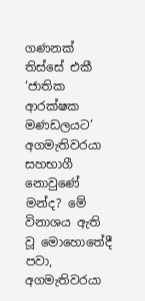ගණනක් තිස්සේ එකී ‘ජාතික ආරක්ෂක මණඩලයට’ අගමැතිවරයා සහභාගී නොවුණේ මන්ද? මේ විනාශය ඇති වූ මොහොතේදී පවා, අගමැතිවරයා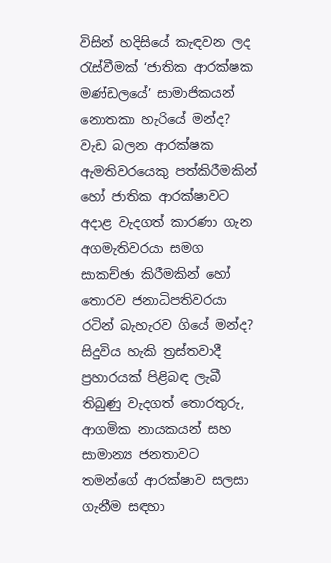විසින් හදිසියේ කැඳවන ලද රැස්වීමක් ‘ජාතික ආරක්ෂක මණ්ඩලයේ’ සාමාජිකයන් නොතකා හැරියේ මන්ද? වැඩ බලන ආරක්ෂක ඇමතිවරයෙකු පත්කිරීමකින් හෝ ජාතික ආරක්ෂාවට අදාළ වැදගත් කාරණා ගැන අගමැතිවරයා සමග සාකච්ඡා කිරීමකින් හෝ තොරව ජනාධිපතිවරයා රටින් බැහැරව ගියේ මන්ද? සිදුවිය හැකි ත්‍රස්තවාදී ප්‍රහාරයක් පිළිබඳ ලැබී තිබුණු වැදගත් තොරතුරු, ආගමික නායකයන් සහ සාමාන්‍ය ජනතාවට තමන්ගේ ආරක්ෂාව සලසා ගැනීම සඳහා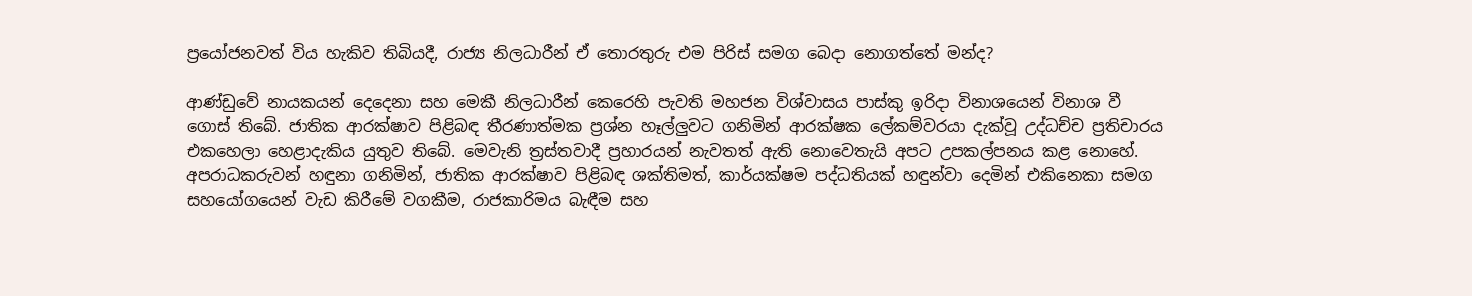ප්‍රයෝජනවත් විය හැකිව තිබියදී, රාජ්‍ය නිලධාරීන් ඒ තොරතුරු එම පිරිස් සමග බෙදා නොගත්තේ මන්ද?

ආණ්ඩුවේ නායකයන් දෙදෙනා සහ මෙකී නිලධාරීන් කෙරෙහි පැවති මහජන විශ්වාසය පාස්කු ඉරිදා විනාශයෙන් විනාශ වී ගොස් තිබේ. ජාතික ආරක්ෂාව පිළිබඳ තීරණාත්මක ප්‍රශ්න හෑල්ලුවට ගනිමින් ආරක්ෂක ලේකම්වරයා දැක්වූ උද්ධච්ච ප්‍රතිචාරය එකහෙලා හෙළාදැකිය යුතුව තිබේ. මෙවැනි ත්‍රස්තවාදී ප්‍රහාරයන් නැවතත් ඇති නොවෙතැයි අපට උපකල්පනය කළ නොහේ. අපරාධකරුවන් හඳුනා ගනිමින්, ජාතික ආරක්ෂාව පිළිබඳ ශක්තිමත්, කාර්යක්ෂම පද්ධතියක් හඳුන්වා දෙමින් එකිනෙකා සමග සහයෝගයෙන් වැඩ කිරීමේ වගකීම, රාජකාරිමය බැඳීම සහ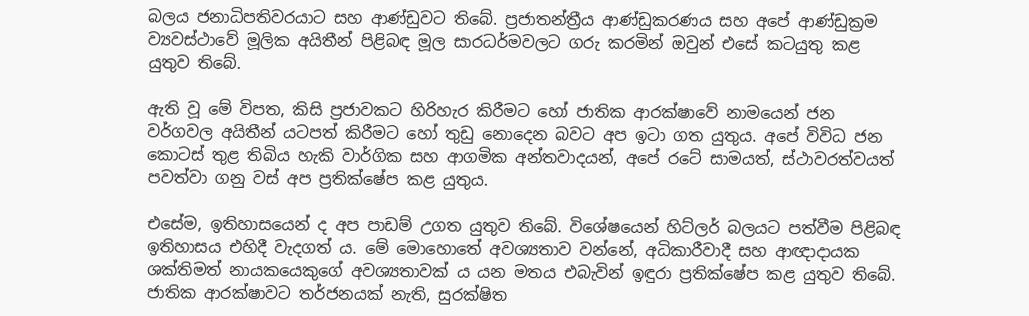බලය ජනාධිපතිවරයාට සහ ආණ්ඩුවට තිබේ. ප්‍රජාතන්ත්‍රීය ආණ්ඩුකරණය සහ අපේ ආණ්ඩුක්‍රම ව්‍යවස්ථාවේ මූලික අයිතීන් පිළිබඳ මූල සාරධර්මවලට ගරු කරමින් ඔවුන් එසේ කටයුතු කළ යුතුව තිබේ.

ඇති වූ මේ විපත, කිසි ප්‍රජාවකට හිරිහැර කිරීමට හෝ ජාතික ආරක්ෂාවේ නාමයෙන් ජන වර්ගවල අයිතීන් යටපත් කිරීමට හෝ තුඩු නොදෙන බවට අප ඉටා ගත යුතුය. අපේ විවිධ ජන කොටස් තුළ තිබිය හැකි වාර්ගික සහ ආගමික අන්තවාදයන්, අපේ රටේ සාමයත්, ස්ථාවරත්වයත් පවත්වා ගනු වස් අප ප්‍රතික්ෂේප කළ යුතුය.

එසේම, ඉතිහාසයෙන් ද අප පාඩම් උගත යුතුව තිබේ. විශේෂයෙන් හිට්ලර් බලයට පත්වීම පිළිබඳ ඉතිහාසය එහිදී වැදගත් ය. මේ මොහොතේ අවශ්‍යතාව වන්නේ, අධිකාරීවාදී සහ ආඥාදායක ශක්තිමත් නායකයෙකුගේ අවශ්‍යතාවක් ය යන මතය එබැවින් ඉඳුරා ප්‍රතික්ෂේප කළ යුතුව තිබේ. ජාතික ආරක්ෂාවට තර්ජනයක් නැති, සුරක්ෂිත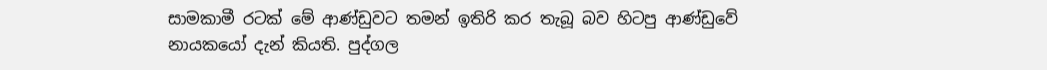සාමකාමී රටක් මේ ආණ්ඩුවට තමන් ඉතිරි කර තැබූ බව හිටපු ආණ්ඩුවේ නායකයෝ දැන් කියති. පුද්ගල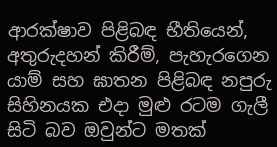ආරක්ෂාව පිළිබඳ භීතියෙන්, අතුරුදහන් කිරීම්, පැහැරගෙන යාම් සහ ඝාතන පිළිබඳ නපුරු සිහිනයක එදා මුළු රටම ගැලී සිටි බව ඔවුන්ට මතක්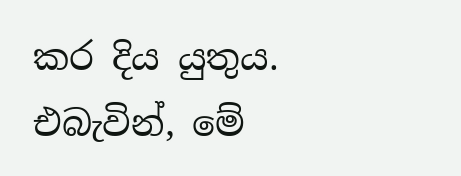කර දිය යුතුය. එබැවින්, මේ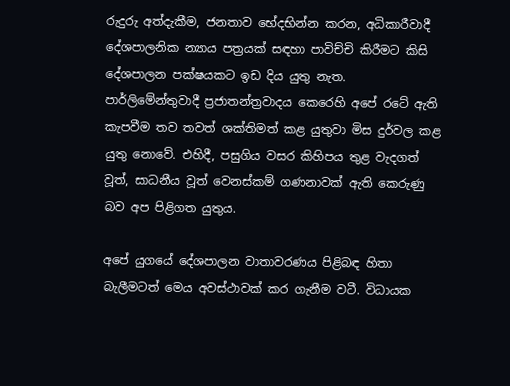රුදුරු අත්දැකීම, ජනතාව භේදභින්න කරන, අධිකාරීවාදී දේශපාලනික න්‍යාය පත්‍රයක් සඳහා පාවිච්චි කිරීමට කිසි දේශපාලන පක්ෂයකට ඉඩ දිය යුතු නැත. පාර්ලිමේන්තුවාදී ප්‍රජාතන්ත්‍රවාදය කෙරෙහි අපේ රටේ ඇති කැපවීම තව තවත් ශක්තිමත් කළ යුතුවා මිස දුර්වල කළ යුතු නොවේ. එහිදී, පසුගිය වසර කිහිපය තුළ වැදගත් වූත්, සාධනීය වූත් වෙනස්කම් ගණනාවක් ඇති කෙරුණු බව අප පිළිගත යුතුය.

අපේ යුගයේ දේශපාලන වාතාවරණය පිළිබඳ හිතා බැලීමටත් මෙය අවස්ථාවක් කර ගැනීම වටී. විධායක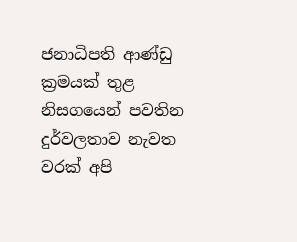ජනාධිපති ආණ්ඩු ක්‍රමයක් තුළ නිසගයෙන් පවතින දුර්වලතාව නැවත වරක් අපි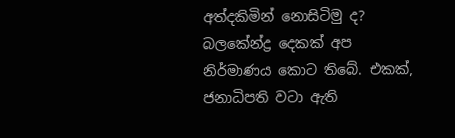අත්දකිමින් නොසිටිමු ද? බලකේන්ද්‍ර දෙකක් අප නිර්මාණය කොට තිබේ. එකක්, ජනාධිපති වටා ඇති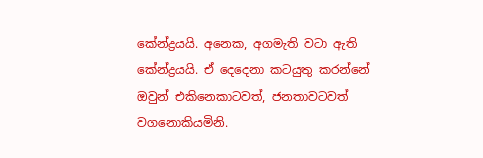කේන්ද්‍රයයි. අනෙක, අගමැති වටා ඇති කේන්ද්‍රයයි. ඒ දෙදෙනා කටයුතු කරන්නේ ඔවුන් එකිනෙකාටවත්, ජනතාවටවත් වගනොකියමිනි.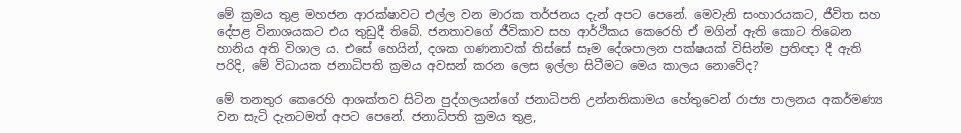මේ ක්‍රමය තුළ මහජන ආරක්ෂාවට එල්ල වන මාරක තර්ජනය දැන් අපට පෙනේ. මෙවැනි සංහාරයකට, ජීවිත සහ දේපළ විනාශයකට එය තුඩුදී තිබේ. ජනතාවගේ ජීවිකාව සහ ආර්ථිකය කෙරෙහි ඒ මගින් ඇති කොට තිබෙන හානිය අති විශාල ය. එසේ හෙයින්, දශක ගණනාවක් තිස්සේ සෑම දේශපාලන පක්ෂයක් විසින්ම ප්‍රතිඥා දී ඇති පරිදි, මේ විධායක ජනාධිපති ක්‍රමය අවසන් කරන ලෙස ඉල්ලා සිටීමට මෙය කාලය නොවේද?

මේ තනතුර කෙරෙහි ආශක්තව සිටින පුද්ගලයන්ගේ ජනාධිපති උන්නතිකාමය හේතුවෙන් රාජ්‍ය පාලනය අකර්මණ්‍ය වන සැටි දැනටමත් අපට පෙනේ. ජනාධිපති ක්‍රමය තුළ,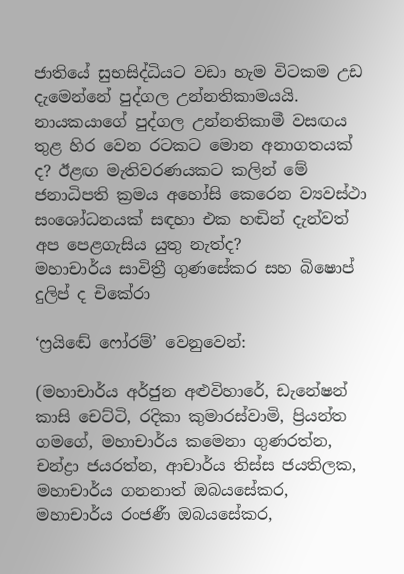ජාතියේ සුභසිද්ධියට වඩා හැම විටකම උඩ දැමෙන්නේ පුද්ගල උන්නතිකාමයයි. නායකයාගේ පුද්ගල උන්නතිකාමී වසඟය තුළ හිර වෙන රටකට මොන අනාගතයක් ද? ඊළඟ මැතිවරණයකට කලින් මේ ජනාධිපති ක්‍රමය අහෝසි කෙරෙන ව්‍යවස්ථා සංශෝධනයක් සඳහා එක හඬින් දැන්වත් අප පෙළගැසිය යුතු නැත්ද?
මහාචාර්ය සාවිත්‍රී ගුණසේකර සහ බිෂොප් දුලිප් ද චිකේරා

‘ෆ්‍රයිඬේ ෆෝරම්’ වෙනුවෙන්:

(මහාචාර්ය අර්ජුන අළුවිහාරේ, ඩැනේෂන් කාසි චෙට්ටි, රදිකා කුමාරස්වාමි, ප්‍රියන්ත ගමගේ, මහාචාර්ය කමෙනා ගුණරත්න, චන්ද්‍රා ජයරත්න, ආචාර්ය තිස්ස ජයතිලක, මහාචාර්ය ගනනාත් ඔබයසේකර, මහාචාර්ය රංජණී ඔබයසේකර,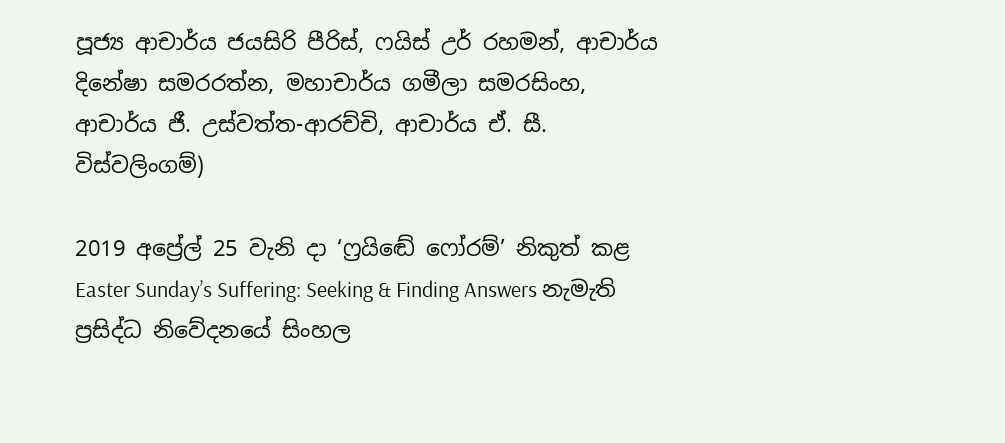පූජ්‍ය ආචාර්ය ජයසිරි පීරිස්, ෆයිස් උර් රහමන්, ආචාර්ය දිනේෂා සමරරත්න, මහාචාර්ය ගමීලා සමරසිංහ, ආචාර්ය ජී. උස්වත්ත-ආරච්චි, ආචාර්ය ඒ. සී. විස්වලිංගම්)

2019 අප්‍රේල් 25 වැනි දා ‘ෆ්‍රයිඬේ ෆෝරම්’ නිකුත් කළ Easter Sunday’s Suffering: Seeking & Finding Answers නැමැති ප්‍රසිද්ධ නිවේදනයේ සිංහල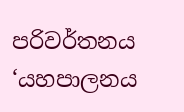පරිවර්තනය ‘යහපාලනය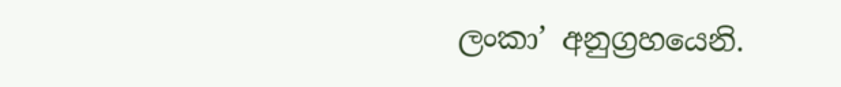ලංකා’ අනුග්‍රහයෙනි.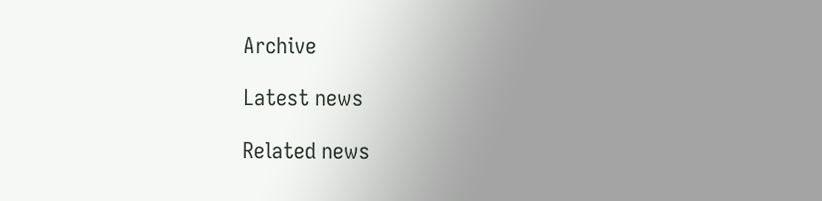Archive

Latest news

Related news